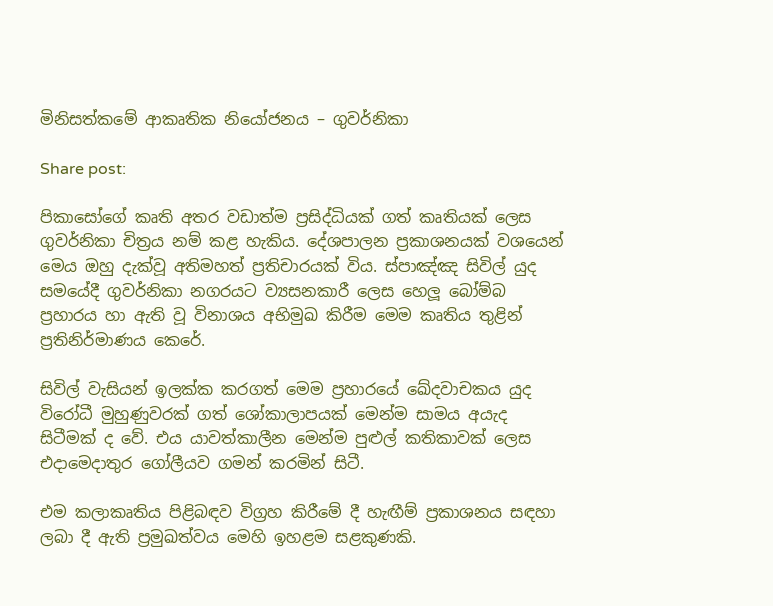මිනිසත්කමේ ආකෘතික නියෝජනය – ගුවර්නිකා

Share post:

පිකාසෝගේ කෘති අතර වඩාත්ම ප්‍රසිද්ධියක් ගත් කෘතියක් ලෙස ගුවර්නිකා චිත්‍රය නම් කළ හැකිය. දේශපාලන ප්‍රකාශනයක් වශයෙන් මෙය ඔහු දැක්වූ අතිමහත් ප්‍රතිචාරයක් විය. ස්පාඤ්ඤ සිවිල් යුද සමයේදී ගුවර්නිකා නගරයට ව්‍යසනකාරී ලෙස හෙලූ බෝම්බ ප්‍රහාරය හා ඇති වූ විනාශය අභිමුඛ කිරීම මෙම කෘතිය තුළින් ප්‍රතිනිර්මාණය කෙරේ.

සිවිල් වැසියන් ඉලක්ක කරගත් මෙම ප්‍රහාරයේ ඛේදවාචකය යුද විරෝධී මුහුණුවරක් ගත් ශෝකාලාපයක් මෙන්ම සාමය අයැද සිටීමක් ද වේ. එය යාවත්කාලීන මෙන්ම පුළුල් කතිකාවක් ලෙස එදාමෙදාතුර ගෝලීයව ගමන් කරමින් සිටී.

එම කලාකෘතිය පිළිබඳව විග්‍රහ කිරීමේ දී හැඟීම් ප්‍රකාශනය සඳහා ලබා දී ඇති ප්‍රමුඛත්වය මෙහි ඉහළම සළකුණකි.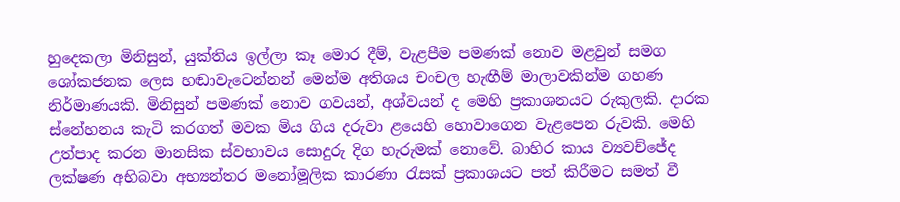හුදෙකලා මිනිසුන්, යුක්තිය ඉල්ලා කෑ මොර දීම්, වැළපීම පමණක් නොව මළවුන් සමග ශෝකජනක ලෙස හඬාවැටෙන්නන් මෙන්ම අතිශය චංචල හැඟීම් මාලාවකින්ම ගහණ නිර්මාණයකි. මිනිසුන් පමණක් නොව ගවයන්, අශ්වයන් ද මෙහි ප්‍රකාශනයට රුකුලකි. දාරක ස්නේහනය කැටි කරගත් මවක මිය ගිය දරුවා ළයෙහි හොවාගෙන වැළපෙන රුවකි. මෙහි උත්පාද කරන මානසික ස්වභාවය සොදුරු දිග හැරුමක් නොවේ. බාහිර කාය ව්‍යවච්ජේද ලක්ෂණ අභිබවා අභ්‍යන්තර මනෝමූලික කාරණා රැසක් ප්‍රකාශයට පත් කිරීමට සමත් වී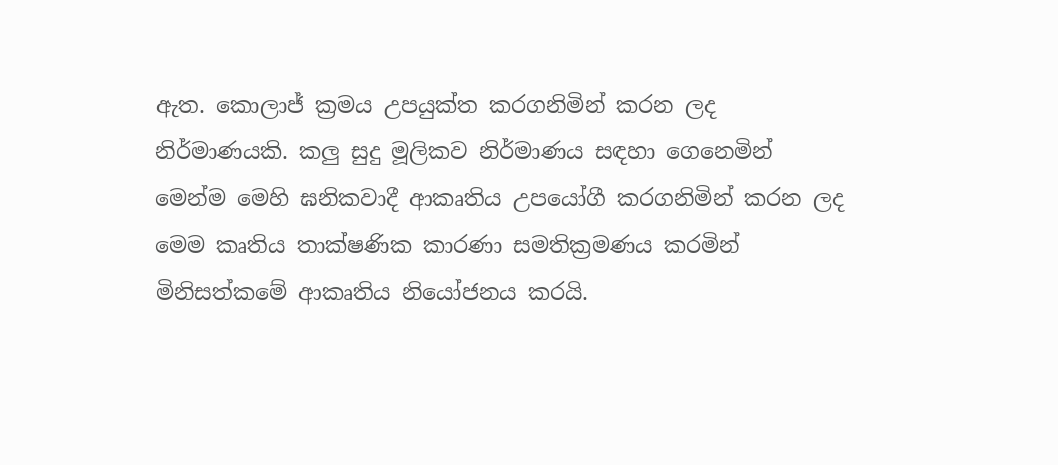ඇත. කොලාජ් ක්‍රමය උපයුක්ත කරගනිමින් කරන ලද නිර්මාණයකි. කලු සුදු මූලිකව නිර්මාණය සඳහා ගෙනෙමින් මෙන්ම මෙහි ඝනිකවාදී ආකෘතිය උපයෝගී කරගනිමින් කරන ලද මෙම කෘතිය තාක්ෂණික කාරණා සමතික්‍රමණය කරමින් මිනිසත්කමේ ආකෘතිය නියෝජනය කරයි.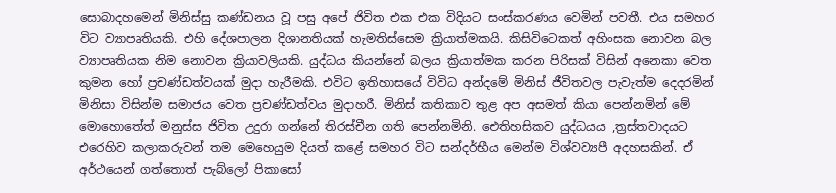සොබාදහමෙන් මිනිස්සු කණ්ඩනය වූ පසු අපේ ජිවිත එක එක විදියට සංස්කරණය වෙමින් පවතී. එය සමහර විට ව්‍යාපෘතියකි. එහි දේශපාලන දිශානතියක් හැමතිස්සෙම ක්‍රියාත්මකයි. කිසිවිටෙකත් අහිංසක නොවන බල ව්‍යාපෘතියක නිම නොවන ක්‍රියාවලියකි. යුද්ධය කියන්නේ බලය ක්‍රියාත්මක කරන පිරිසක් විසින් අනෙකා වෙත කුමන හෝ ප්‍රචණ්ඩත්වයක් මුදා හැරීමකි. එවිට ඉතිහාසයේ විවිධ අන්දමේ මිනිස් ජීවිතවල පැවැත්ම දෙදරමින් මිනිසා විසින්ම සමාජය වෙත ප්‍රචණ්ඩත්වය මුදාහරී. මිනිස් කතිකාව තුළ අප අසමත් කියා පෙන්නමින් මේ මොහොතේත් මනුස්ස ජිවිත උදුරා ගන්නේ තිරස්චීන ගති පෙන්නමිනි. ඓතිහසිකව යුද්ධයය ,ත්‍රස්තවාදයට එරෙහිව කලාකරුවන් තම මෙහෙයුම දියත් කළේ සමහර විට සන්දර්භීය මෙන්ම විශ්වව්‍යපී අදහසකින්. ඒ අර්ථයෙන් ගත්තොත් පැබ්ලෝ පිකාසෝ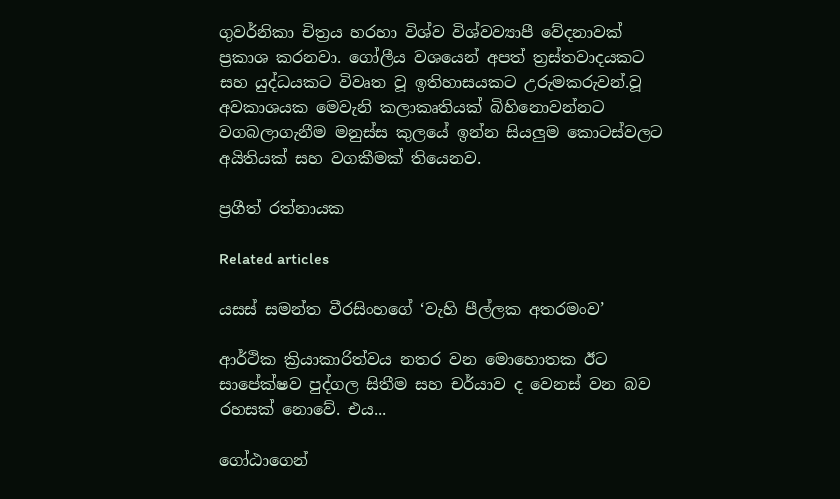ගුවර්නිකා චිත්‍රය හරහා විශ්ව විශ්වව්‍යාපී වේදනාවක් ප්‍රකාශ කරනවා. ගෝලීය වශයෙන් අපත් ත්‍රස්තවාදයකට සහ යුද්ධයකට විවෘත වූ ඉතිහාසයකට උරුමකරුවන්.වූ අවකාශයක මෙවැනි කලාකෘතියක් බිහිනොවන්නට වගබලාගැනීම මනුස්ස කුලයේ ඉන්න සියලුම කොටස්වලට අයිතියක් සහ වගකීමක් තියෙනව.

ප්‍රගීත් රත්නායක

Related articles

යසස් සමන්ත වීරසිංහගේ ‘වැහි පීල්ලක අතරමංව’

ආර්ථික ක්‍රියාකාරිත්වය නතර වන මොහොතක ඊට සාපේක්ෂව පුද්ගල සිතීම සහ චර්යාව ද වෙනස් වන බව රහසක් නොවේ. එය...

ගෝඨාගෙන්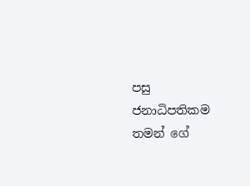පසු ජනාධිපතිකම තමන් ගේ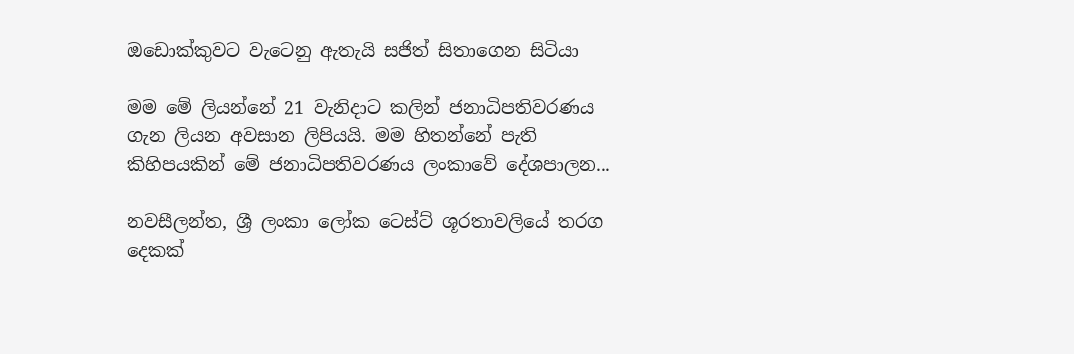ඔඩොක්කුවට වැටෙනු ඇතැයි සජිත් සිතාගෙන සිටියා

මම මේ ලියන්නේ 21 වැනිදාට කලින් ජනාධිපතිවරණය ගැන ලියන අවසාන ලිපියයි. මම හිතන්නේ පැති කිහිපයකින් මේ ජනාධිපතිවරණය ලංකාවේ දේශපාලන...

නවසීලන්ත, ශ්‍රී ලංකා ලෝක ටෙස්ට් ශූරතාවලියේ තරග දෙකක්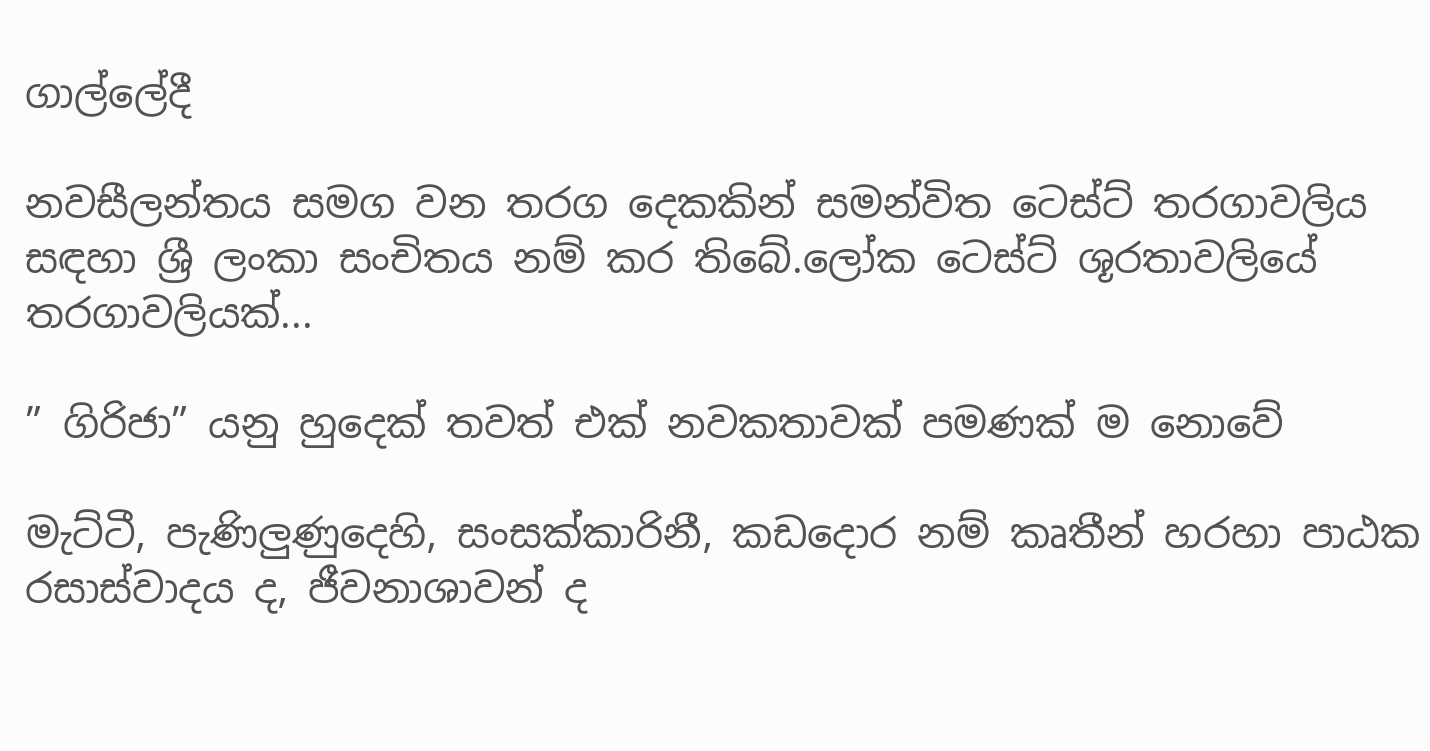ගාල්ලේදී

නවසීලන්තය සමග වන තරග දෙකකින් සමන්විත ටෙස්ට් තරගාවලිය සඳහා ශ්‍රී ලංකා සංචිතය නම් කර තිබේ.ලෝක ටෙස්ට් ශූරතාවලියේ තරගාවලියක්...

” ගිරිජා” යනු හුදෙක් තවත් එක් නවකතාවක් පමණක් ම නොවේ

මැට්ටී, පැණිලුණුදෙහි, සංසක්කාරිනී, කඩදොර නම් කෘතීන් හරහා පාඨක රසාස්වාදය ද, ජීවනාශාවන් ද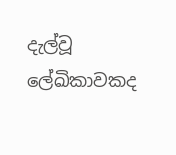දැල්වූ ලේඛිකාවකද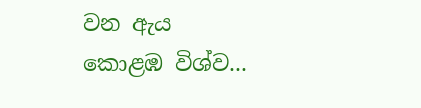වන ඇය කොළඹ විශ්ව...